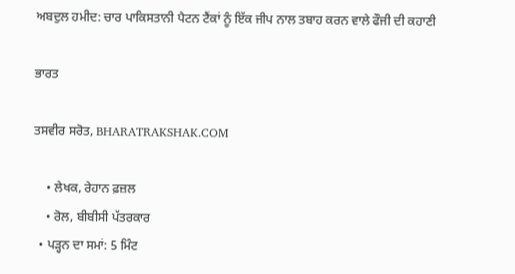ਅਬਦੁਲ ਹਮੀਦ: ਚਾਰ ਪਾਕਿਸਤਾਨੀ ਪੈਟਨ ਟੈਂਕਾਂ ਨੂੰ ਇੱਕ ਜੀਪ ਨਾਲ ਤਬਾਹ ਕਰਨ ਵਾਲੇ ਫੌਜੀ ਦੀ ਕਹਾਣੀ

ਭਾਰਤ

ਤਸਵੀਰ ਸਰੋਤ, BHARATRAKSHAK.COM

    • ਲੇਖਕ, ਰੇਹਾਨ ਫ਼ਜ਼ਲ
    • ਰੋਲ, ਬੀਬੀਸੀ ਪੱਤਰਕਾਰ
  • ਪੜ੍ਹਨ ਦਾ ਸਮਾਂ: 5 ਮਿੰਟ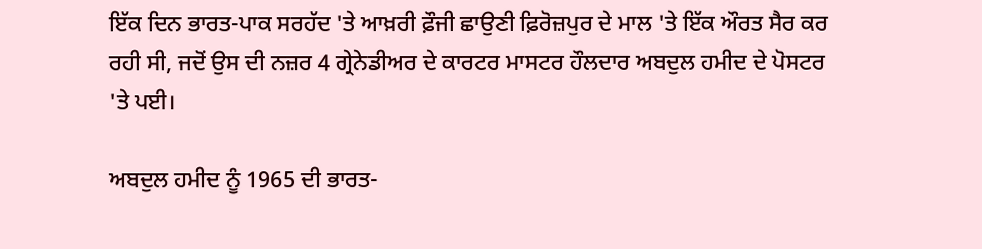ਇੱਕ ਦਿਨ ਭਾਰਤ-ਪਾਕ ਸਰਹੱਦ 'ਤੇ ਆਖ਼ਰੀ ਫ਼ੌਜੀ ਛਾਉਣੀ ਫ਼ਿਰੋਜ਼ਪੁਰ ਦੇ ਮਾਲ 'ਤੇ ਇੱਕ ਔਰਤ ਸੈਰ ਕਰ ਰਹੀ ਸੀ, ਜਦੋਂ ਉਸ ਦੀ ਨਜ਼ਰ 4 ਗ੍ਰੇਨੇਡੀਅਰ ਦੇ ਕਾਰਟਰ ਮਾਸਟਰ ਹੌਲਦਾਰ ਅਬਦੁਲ ਹਮੀਦ ਦੇ ਪੋਸਟਰ 'ਤੇ ਪਈ।

ਅਬਦੁਲ ਹਮੀਦ ਨੂੰ 1965 ਦੀ ਭਾਰਤ-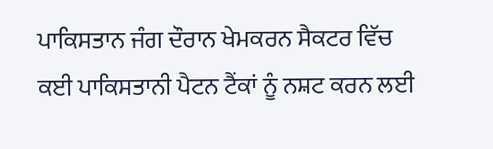ਪਾਕਿਸਤਾਨ ਜੰਗ ਦੌਰਾਨ ਖੇਮਕਰਨ ਸੈਕਟਰ ਵਿੱਚ ਕਈ ਪਾਕਿਸਤਾਨੀ ਪੈਟਨ ਟੈਂਕਾਂ ਨੂੰ ਨਸ਼ਟ ਕਰਨ ਲਈ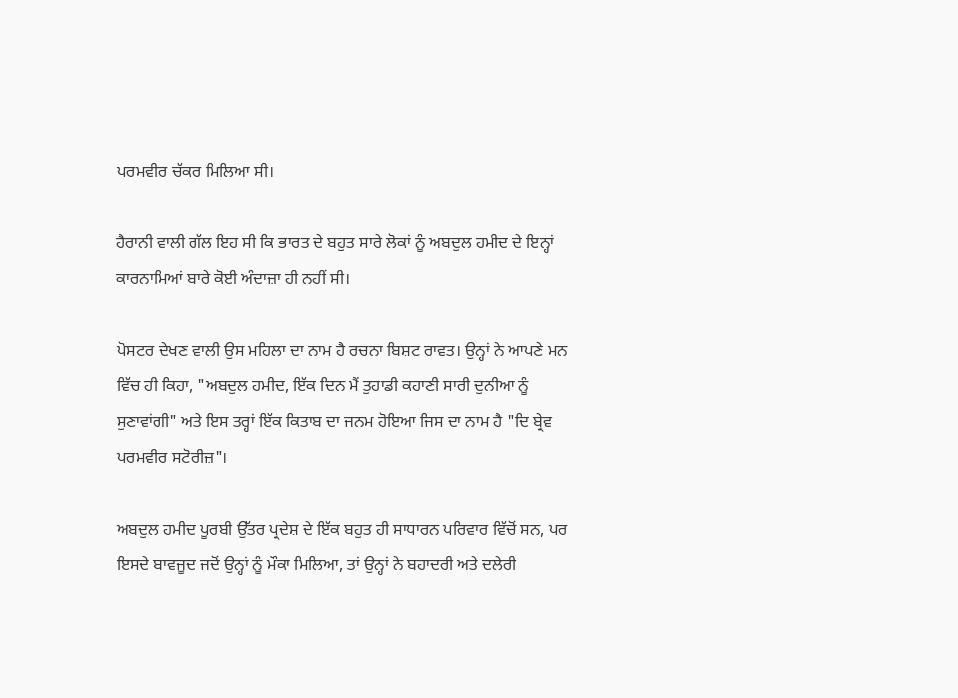ਪਰਮਵੀਰ ਚੱਕਰ ਮਿਲਿਆ ਸੀ।

ਹੈਰਾਨੀ ਵਾਲੀ ਗੱਲ ਇਹ ਸੀ ਕਿ ਭਾਰਤ ਦੇ ਬਹੁਤ ਸਾਰੇ ਲੋਕਾਂ ਨੂੰ ਅਬਦੁਲ ਹਮੀਦ ਦੇ ਇਨ੍ਹਾਂ ਕਾਰਨਾਮਿਆਂ ਬਾਰੇ ਕੋਈ ਅੰਦਾਜ਼ਾ ਹੀ ਨਹੀਂ ਸੀ।

ਪੋਸਟਰ ਦੇਖਣ ਵਾਲੀ ਉਸ ਮਹਿਲਾ ਦਾ ਨਾਮ ਹੈ ਰਚਨਾ ਬਿਸ਼ਟ ਰਾਵਤ। ਉਨ੍ਹਾਂ ਨੇ ਆਪਣੇ ਮਨ ਵਿੱਚ ਹੀ ਕਿਹਾ, "ਅਬਦੁਲ ਹਮੀਦ, ਇੱਕ ਦਿਨ ਮੈਂ ਤੁਹਾਡੀ ਕਹਾਣੀ ਸਾਰੀ ਦੁਨੀਆ ਨੂੰ ਸੁਣਾਵਾਂਗੀ" ਅਤੇ ਇਸ ਤਰ੍ਹਾਂ ਇੱਕ ਕਿਤਾਬ ਦਾ ਜਨਮ ਹੋਇਆ ਜਿਸ ਦਾ ਨਾਮ ਹੈ "ਦਿ ਬ੍ਰੇਵ ਪਰਮਵੀਰ ਸਟੋਰੀਜ਼"।

ਅਬਦੁਲ ਹਮੀਦ ਪੂਰਬੀ ਉੱਤਰ ਪ੍ਰਦੇਸ਼ ਦੇ ਇੱਕ ਬਹੁਤ ਹੀ ਸਾਧਾਰਨ ਪਰਿਵਾਰ ਵਿੱਚੋਂ ਸਨ, ਪਰ ਇਸਦੇ ਬਾਵਜੂਦ ਜਦੋਂ ਉਨ੍ਹਾਂ ਨੂੰ ਮੌਕਾ ਮਿਲਿਆ, ਤਾਂ ਉਨ੍ਹਾਂ ਨੇ ਬਹਾਦਰੀ ਅਤੇ ਦਲੇਰੀ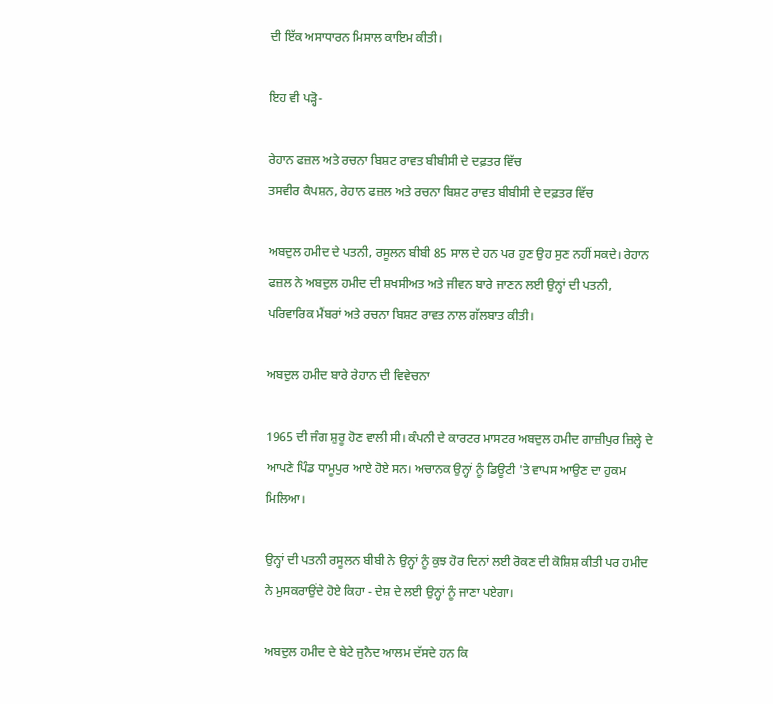ਦੀ ਇੱਕ ਅਸਾਧਾਰਨ ਮਿਸਾਲ ਕਾਇਮ ਕੀਤੀ।

ਇਹ ਵੀ ਪੜ੍ਹੋ-

ਰੇਹਾਨ ਫਜ਼ਲ ਅਤੇ ਰਚਨਾ ਬਿਸ਼ਟ ਰਾਵਤ ਬੀਬੀਸੀ ਦੇ ਦਫ਼ਤਰ ਵਿੱਚ
ਤਸਵੀਰ ਕੈਪਸ਼ਨ, ਰੇਹਾਨ ਫਜ਼ਲ ਅਤੇ ਰਚਨਾ ਬਿਸ਼ਟ ਰਾਵਤ ਬੀਬੀਸੀ ਦੇ ਦਫ਼ਤਰ ਵਿੱਚ

ਅਬਦੁਲ ਹਮੀਦ ਦੇ ਪਤਨੀ, ਰਸੂਲਨ ਬੀਬੀ 85 ਸਾਲ ਦੇ ਹਨ ਪਰ ਹੁਣ ਉਹ ਸੁਣ ਨਹੀਂ ਸਕਦੇ। ਰੇਹਾਨ ਫਜ਼ਲ ਨੇ ਅਬਦੁਲ ਹਮੀਦ ਦੀ ਸ਼ਖਸੀਅਤ ਅਤੇ ਜੀਵਨ ਬਾਰੇ ਜਾਣਨ ਲਈ ਉਨ੍ਹਾਂ ਦੀ ਪਤਨੀ, ਪਰਿਵਾਰਿਕ ਮੈਂਬਰਾਂ ਅਤੇ ਰਚਨਾ ਬਿਸ਼ਟ ਰਾਵਤ ਨਾਲ ਗੱਲਬਾਤ ਕੀਤੀ।

ਅਬਦੁਲ ਹਮੀਦ ਬਾਰੇ ਰੇਹਾਨ ਦੀ ਵਿਵੇਚਨਾ

1965 ਦੀ ਜੰਗ ਸ਼ੁਰੂ ਹੋਣ ਵਾਲੀ ਸੀ। ਕੰਪਨੀ ਦੇ ਕਾਰਟਰ ਮਾਸਟਰ ਅਬਦੁਲ ਹਮੀਦ ਗਾਜ਼ੀਪੁਰ ਜ਼ਿਲ੍ਹੇ ਦੇ ਆਪਣੇ ਪਿੰਡ ਧਾਮੂਪੁਰ ਆਏ ਹੋਏ ਸਨ। ਅਚਾਨਕ ਉਨ੍ਹਾਂ ਨੂੰ ਡਿਊਟੀ 'ਤੇ ਵਾਪਸ ਆਉਣ ਦਾ ਹੁਕਮ ਮਿਲਿਆ।

ਉਨ੍ਹਾਂ ਦੀ ਪਤਨੀ ਰਸੂਲਨ ਬੀਬੀ ਨੇ ਉਨ੍ਹਾਂ ਨੂੰ ਕੁਝ ਹੋਰ ਦਿਨਾਂ ਲਈ ਰੋਕਣ ਦੀ ਕੋਸ਼ਿਸ਼ ਕੀਤੀ ਪਰ ਹਮੀਦ ਨੇ ਮੁਸਕਰਾਉਂਦੇ ਹੋਏ ਕਿਹਾ - ਦੇਸ਼ ਦੇ ਲਈ ਉਨ੍ਹਾਂ ਨੂੰ ਜਾਣਾ ਪਏਗਾ।

ਅਬਦੁਲ ਹਮੀਦ ਦੇ ਬੇਟੇ ਜੁਨੈਦ ਆਲਮ ਦੱਸਦੇ ਹਨ ਕਿ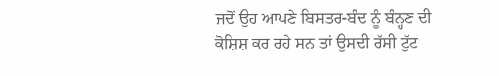ਜਦੋਂ ਉਹ ਆਪਣੇ ਬਿਸਤਰ-ਬੰਦ ਨੂੰ ਬੰਨ੍ਹਣ ਦੀ ਕੋਸ਼ਿਸ਼ ਕਰ ਰਹੇ ਸਨ ਤਾਂ ਉਸਦੀ ਰੱਸੀ ਟੁੱਟ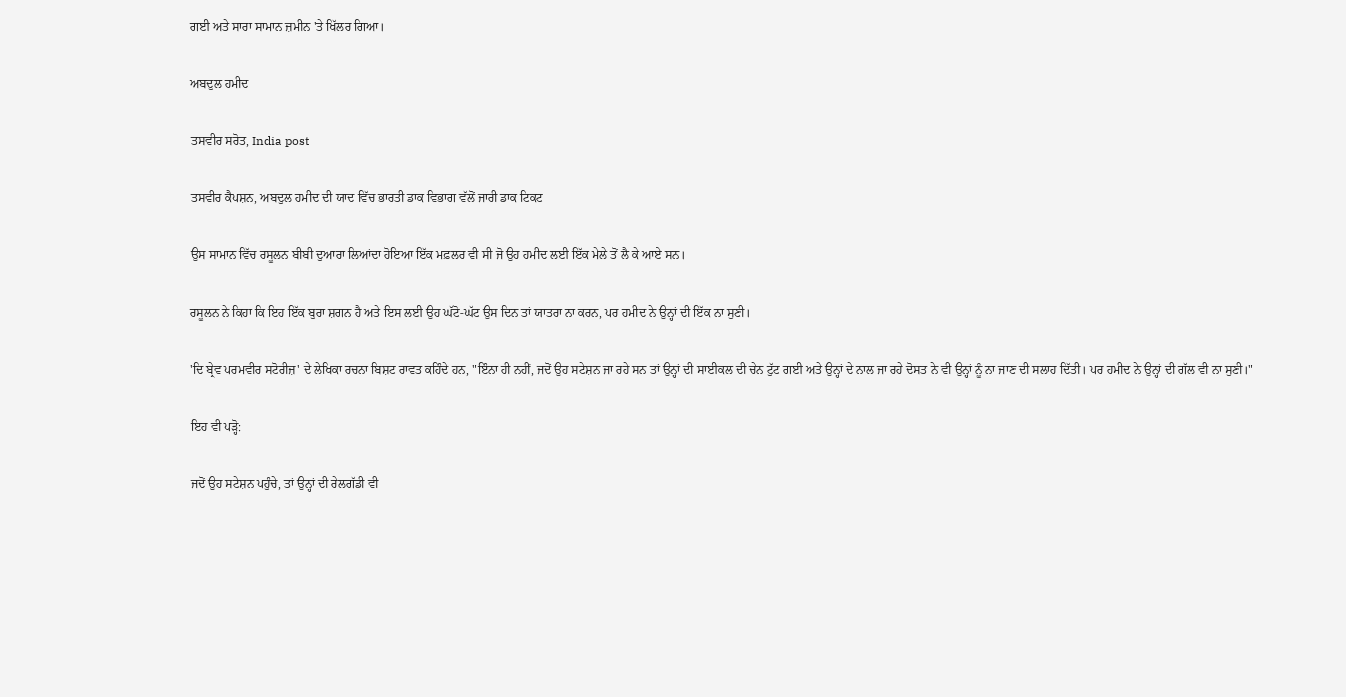ਗਈ ਅਤੇ ਸਾਰਾ ਸਾਮਾਨ ਜ਼ਮੀਨ 'ਤੇ ਖਿੱਲਰ ਗਿਆ।

ਅਬਦੁਲ ਹਮੀਦ

ਤਸਵੀਰ ਸਰੋਤ, India post

ਤਸਵੀਰ ਕੈਪਸ਼ਨ, ਅਬਦੁਲ ਹਮੀਦ ਦੀ ਯਾਦ ਵਿੱਚ ਭਾਰਤੀ ਡਾਕ ਵਿਭਾਗ ਵੱਲੋਂ ਜਾਰੀ ਡਾਕ ਟਿਕਟ

ਉਸ ਸਾਮਾਨ ਵਿੱਚ ਰਸੂਲਨ ਬੀਬੀ ਦੁਆਰਾ ਲਿਆਂਦਾ ਹੋਇਆ ਇੱਕ ਮਫ਼ਲਰ ਵੀ ਸੀ ਜੋ ਉਹ ਹਮੀਦ ਲਈ ਇੱਕ ਮੇਲੇ ਤੋਂ ਲੈ ਕੇ ਆਏ ਸਨ।

ਰਸੂਲਨ ਨੇ ਕਿਹਾ ਕਿ ਇਹ ਇੱਕ ਬੁਰਾ ਸ਼ਗਨ ਹੈ ਅਤੇ ਇਸ ਲਈ ਉਹ ਘੱਟੋ-ਘੱਟ ਉਸ ਦਿਨ ਤਾਂ ਯਾਤਰਾ ਨਾ ਕਰਨ, ਪਰ ਹਮੀਦ ਨੇ ਉਨ੍ਹਾਂ ਦੀ ਇੱਕ ਨਾ ਸੁਣੀ।

'ਦਿ ਬ੍ਰੇਵ ਪਰਮਵੀਰ ਸਟੋਰੀਜ਼' ਦੇ ਲੇਖਿਕਾ ਰਚਨਾ ਬਿਸ਼ਟ ਰਾਵਤ ਕਹਿੰਦੇ ਹਨ, "ਇੰਨਾ ਹੀ ਨਹੀਂ, ਜਦੋਂ ਉਹ ਸਟੇਸ਼ਨ ਜਾ ਰਹੇ ਸਨ ਤਾਂ ਉਨ੍ਹਾਂ ਦੀ ਸਾਈਕਲ ਦੀ ਚੇਨ ਟੁੱਟ ਗਈ ਅਤੇ ਉਨ੍ਹਾਂ ਦੇ ਨਾਲ ਜਾ ਰਹੇ ਦੋਸਤ ਨੇ ਵੀ ਉਨ੍ਹਾਂ ਨੂੰ ਨਾ ਜਾਣ ਦੀ ਸਲਾਹ ਦਿੱਤੀ। ਪਰ ਹਮੀਦ ਨੇ ਉਨ੍ਹਾਂ ਦੀ ਗੱਲ ਵੀ ਨਾ ਸੁਣੀ।"

ਇਹ ਵੀ ਪੜ੍ਹੋ:

ਜਦੋਂ ਉਹ ਸਟੇਸ਼ਨ ਪਹੁੰਚੇ, ਤਾਂ ਉਨ੍ਹਾਂ ਦੀ ਰੇਲਗੱਡੀ ਵੀ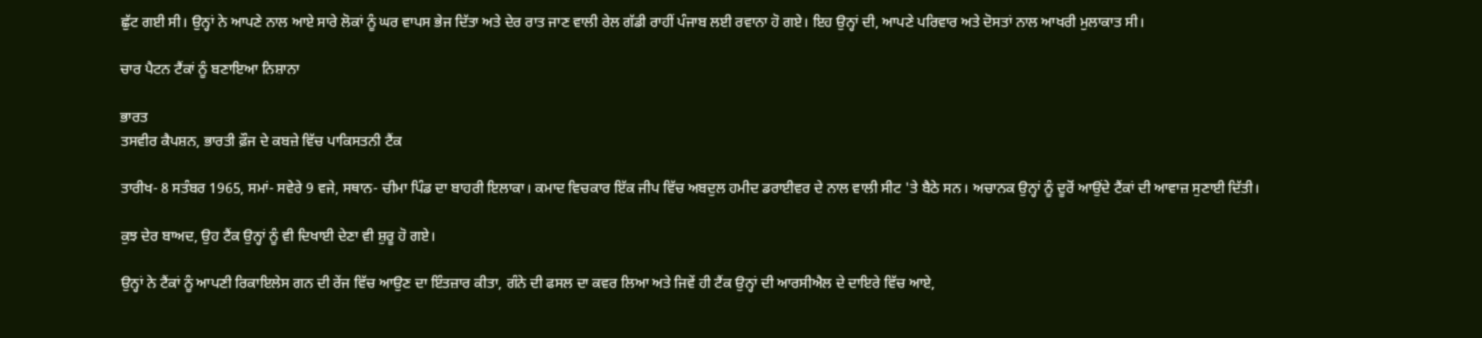ਛੁੱਟ ਗਈ ਸੀ। ਉਨ੍ਹਾਂ ਨੇ ਆਪਣੇ ਨਾਲ ਆਏ ਸਾਰੇ ਲੋਕਾਂ ਨੂੰ ਘਰ ਵਾਪਸ ਭੇਜ ਦਿੱਤਾ ਅਤੇ ਦੇਰ ਰਾਤ ਜਾਣ ਵਾਲੀ ਰੇਲ ਗੱਡੀ ਰਾਹੀਂ ਪੰਜਾਬ ਲਈ ਰਵਾਨਾ ਹੋ ਗਏ। ਇਹ ਉਨ੍ਹਾਂ ਦੀ, ਆਪਣੇ ਪਰਿਵਾਰ ਅਤੇ ਦੋਸਤਾਂ ਨਾਲ ਆਖਰੀ ਮੁਲਾਕਾਤ ਸੀ।

ਚਾਰ ਪੈਟਨ ਟੈਂਕਾਂ ਨੂੰ ਬਣਾਇਆ ਨਿਸ਼ਾਨਾ

ਭਾਰਤ
ਤਸਵੀਰ ਕੈਪਸ਼ਨ, ਭਾਰਤੀ ਫ਼ੌਜ ਦੇ ਕਬਜ਼ੇ ਵਿੱਚ ਪਾਕਿਸਤਨੀ ਟੈਂਕ

ਤਾਰੀਖ- 8 ਸਤੰਬਰ 1965, ਸਮਾਂ- ਸਵੇਰੇ 9 ਵਜੇ, ਸਥਾਨ- ਚੀਮਾ ਪਿੰਡ ਦਾ ਬਾਹਰੀ ਇਲਾਕਾ। ਕਮਾਦ ਵਿਚਕਾਰ ਇੱਕ ਜੀਪ ਵਿੱਚ ਅਬਦੁਲ ਹਮੀਦ ਡਰਾਈਵਰ ਦੇ ਨਾਲ ਵਾਲੀ ਸੀਟ 'ਤੇ ਬੈਠੇ ਸਨ। ਅਚਾਨਕ ਉਨ੍ਹਾਂ ਨੂੰ ਦੂਰੋਂ ਆਉਂਦੇ ਟੈਂਕਾਂ ਦੀ ਆਵਾਜ਼ ਸੁਣਾਈ ਦਿੱਤੀ।

ਕੁਝ ਦੇਰ ਬਾਅਦ, ਉਹ ਟੈਂਕ ਉਨ੍ਹਾਂ ਨੂੰ ਵੀ ਦਿਖਾਈ ਦੇਣਾ ਵੀ ਸ਼ੁਰੂ ਹੋ ਗਏ।

ਉਨ੍ਹਾਂ ਨੇ ਟੈਂਕਾਂ ਨੂੰ ਆਪਣੀ ਰਿਕਾਇਲੇਸ ਗਨ ਦੀ ਰੇਂਜ ਵਿੱਚ ਆਉਣ ਦਾ ਇੰਤਜ਼ਾਰ ਕੀਤਾ, ਗੰਨੇ ਦੀ ਫਸਲ ਦਾ ਕਵਰ ਲਿਆ ਅਤੇ ਜਿਵੇਂ ਹੀ ਟੈਂਕ ਉਨ੍ਹਾਂ ਦੀ ਆਰਸੀਐਲ ਦੇ ਦਾਇਰੇ ਵਿੱਚ ਆਏ,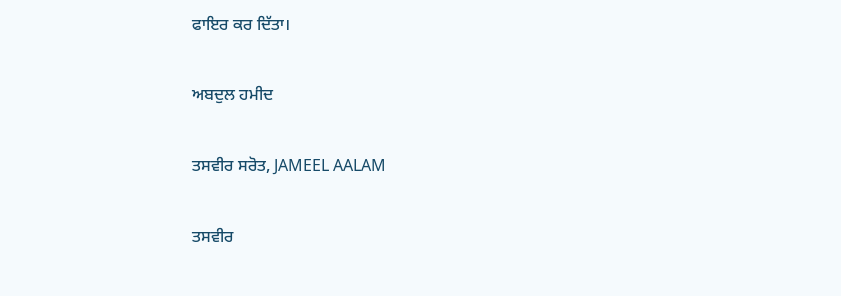ਫਾਇਰ ਕਰ ਦਿੱਤਾ।

ਅਬਦੁਲ ਹਮੀਦ

ਤਸਵੀਰ ਸਰੋਤ, JAMEEL AALAM

ਤਸਵੀਰ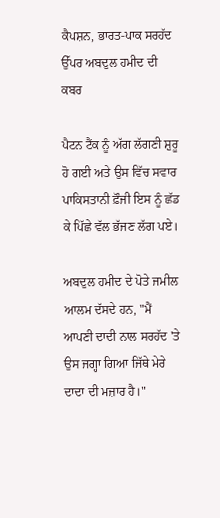ਕੈਪਸ਼ਨ, ਭਾਰਤ-ਪਾਕ ਸਰਹੱਦ ਉੱਪਰ ਅਬਦੁਲ ਹਮੀਦ ਦੀ ਕਬਰ

ਪੈਟਨ ਟੈਂਕ ਨੂੰ ਅੱਗ ਲੱਗਣੀ ਸ਼ੁਰੂ ਹੋ ਗਈ ਅਤੇ ਉਸ ਵਿੱਚ ਸਵਾਰ ਪਾਕਿਸਤਾਨੀ ਫ਼ੌਜੀ ਇਸ ਨੂੰ ਛੱਡ ਕੇ ਪਿੱਛੇ ਵੱਲ ਭੱਜਣ ਲੱਗ ਪਏ।

ਅਬਦੁਲ ਹਮੀਦ ਦੇ ਪੋਤੇ ਜਮੀਲ ਆਲਮ ਦੱਸਦੇ ਹਨ, "ਮੈਂ ਆਪਣੀ ਦਾਦੀ ਨਾਲ ਸਰਹੱਦ 'ਤੇ ਉਸ ਜਗ੍ਹਾ ਗਿਆ ਜਿੱਥੇ ਮੇਰੇ ਦਾਦਾ ਦੀ ਮਜ਼ਾਰ ਹੈ।"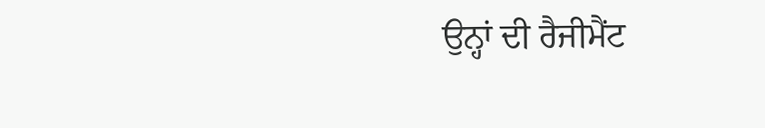ਉਨ੍ਹਾਂ ਦੀ ਰੈਜੀਮੈਂਟ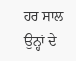ਹਰ ਸਾਲ ਉਨ੍ਹਾਂ ਦੇ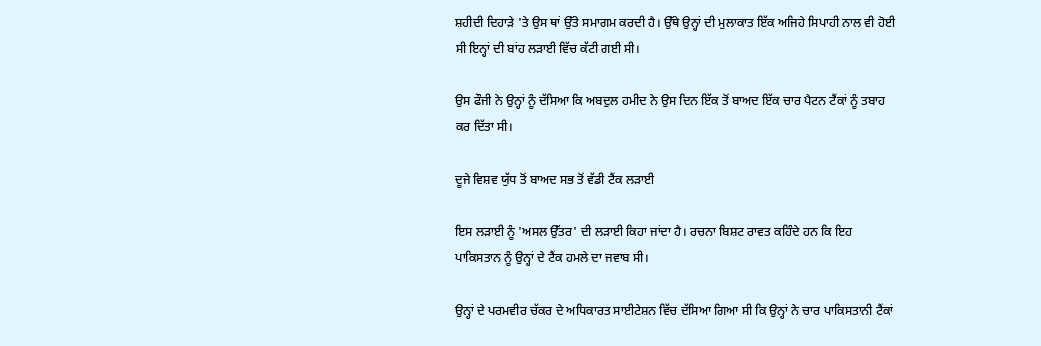ਸ਼ਹੀਦੀ ਦਿਹਾੜੇ 'ਤੇ ਉਸ ਥਾਂ ਉੱਤੇ ਸਮਾਗਮ ਕਰਦੀ ਹੈ। ਉੱਥੇ ਉਨ੍ਹਾਂ ਦੀ ਮੁਲਾਕਾਤ ਇੱਕ ਅਜਿਹੇ ਸਿਪਾਹੀ ਨਾਲ ਵੀ ਹੋਈ ਸੀ ਇਨ੍ਹਾਂ ਦੀ ਬਾਂਹ ਲੜਾਈ ਵਿੱਚ ਕੱਟੀ ਗਈ ਸੀ।

ਉਸ ਫੌਜੀ ਨੇ ਉਨ੍ਹਾਂ ਨੂੰ ਦੱਸਿਆ ਕਿ ਅਬਦੁਲ ਹਮੀਦ ਨੇ ਉਸ ਦਿਨ ਇੱਕ ਤੋਂ ਬਾਅਦ ਇੱਕ ਚਾਰ ਪੈਟਨ ਟੈਂਕਾਂ ਨੂੰ ਤਬਾਹ ਕਰ ਦਿੱਤਾ ਸੀ।

ਦੂਜੇ ਵਿਸ਼ਵ ਯੁੱਧ ਤੋਂ ਬਾਅਦ ਸਭ ਤੋਂ ਵੱਡੀ ਟੈਂਕ ਲੜਾਈ

ਇਸ ਲੜਾਈ ਨੂੰ 'ਅਸਲ ਉੱਤਰ' ਦੀ ਲੜਾਈ ਕਿਹਾ ਜਾਂਦਾ ਹੈ। ਰਚਨਾ ਬਿਸ਼ਟ ਰਾਵਤ ਕਹਿੰਦੇ ਹਨ ਕਿ ਇਹ ਪਾਕਿਸਤਾਨ ਨੂੰ ਉਨ੍ਹਾਂ ਦੇ ਟੈਂਕ ਹਮਲੇ ਦਾ ਜਵਾਬ ਸੀ।

ਉਨ੍ਹਾਂ ਦੇ ਪਰਮਵੀਰ ਚੱਕਰ ਦੇ ਅਧਿਕਾਰਤ ਸਾਈਟੇਸ਼ਨ ਵਿੱਚ ਦੱਸਿਆ ਗਿਆ ਸੀ ਕਿ ਉਨ੍ਹਾਂ ਨੇ ਚਾਰ ਪਾਕਿਸਤਾਨੀ ਟੈਂਕਾਂ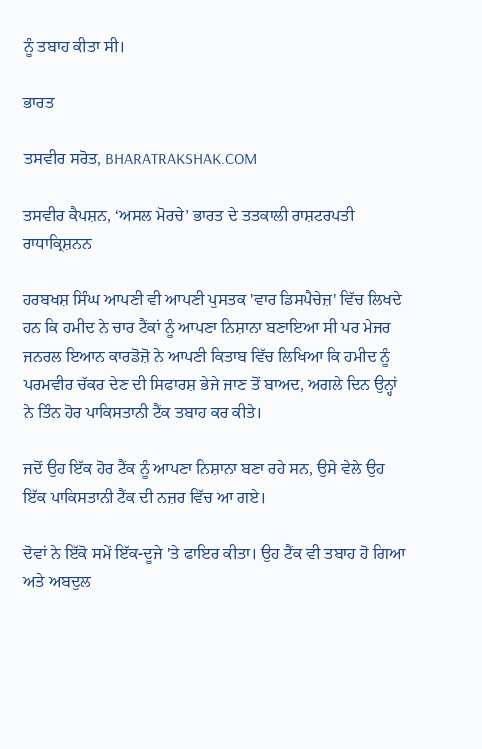ਨੂੰ ਤਬਾਹ ਕੀਤਾ ਸੀ।

ਭਾਰਤ

ਤਸਵੀਰ ਸਰੋਤ, BHARATRAKSHAK.COM

ਤਸਵੀਰ ਕੈਪਸ਼ਨ, ‘ਅਸਲ ਮੋਰਚੇ’ ਭਾਰਤ ਦੇ ਤਤਕਾਲੀ ਰਾਸ਼ਟਰਪਤੀ ਰਾਧਾਕ੍ਰਿਸ਼ਨਨ

ਹਰਬਖਸ਼ ਸਿੰਘ ਆਪਣੀ ਵੀ ਆਪਣੀ ਪੁਸਤਕ 'ਵਾਰ ਡਿਸਪੈਚੇਜ਼' ਵਿੱਚ ਲਿਖਦੇ ਹਨ ਕਿ ਹਮੀਦ ਨੇ ਚਾਰ ਟੈਂਕਾਂ ਨੂੰ ਆਪਣਾ ਨਿਸ਼ਾਨਾ ਬਣਾਇਆ ਸੀ ਪਰ ਮੇਜਰ ਜਨਰਲ ਇਆਨ ਕਾਰਡੋਜ਼ੋ ਨੇ ਆਪਣੀ ਕਿਤਾਬ ਵਿੱਚ ਲਿਖਿਆ ਕਿ ਹਮੀਦ ਨੂੰ ਪਰਮਵੀਰ ਚੱਕਰ ਦੇਣ ਦੀ ਸਿਫਾਰਸ਼ ਭੇਜੇ ਜਾਣ ਤੋਂ ਬਾਅਦ, ਅਗਲੇ ਦਿਨ ਉਨ੍ਹਾਂ ਨੇ ਤਿੰਨ ਹੋਰ ਪਾਕਿਸਤਾਨੀ ਟੈਂਕ ਤਬਾਹ ਕਰ ਕੀਤੇ।

ਜਦੋਂ ਉਹ ਇੱਕ ਹੋਰ ਟੈਂਕ ਨੂੰ ਆਪਣਾ ਨਿਸ਼ਾਨਾ ਬਣਾ ਰਹੇ ਸਨ, ਉਸੇ ਵੇਲੇ ਉਹ ਇੱਕ ਪਾਕਿਸਤਾਨੀ ਟੈਂਕ ਦੀ ਨਜ਼ਰ ਵਿੱਚ ਆ ਗਏ।

ਦੋਵਾਂ ਨੇ ਇੱਕੋ ਸਮੇਂ ਇੱਕ-ਦੂਜੇ 'ਤੇ ਫਾਇਰ ਕੀਤਾ। ਉਹ ਟੈਂਕ ਵੀ ਤਬਾਹ ਹੋ ਗਿਆ ਅਤੇ ਅਬਦੁਲ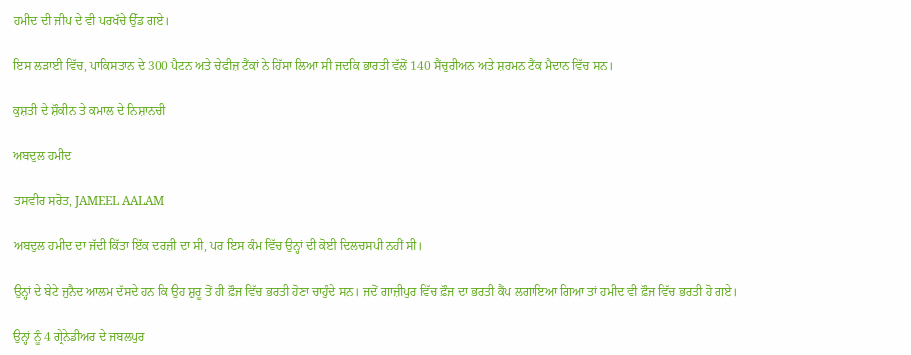ਹਮੀਦ ਦੀ ਜੀਪ ਦੇ ਵੀ ਪਰਖੱਚੇ ਉੱਡ ਗਏ।

ਇਸ ਲੜਾਈ ਵਿੱਚ, ਪਾਕਿਸਤਾਨ ਦੇ 300 ਪੈਟਨ ਅਤੇ ਚੇਫੀਜ਼ ਟੈਂਕਾਂ ਨੇ ਹਿੱਸਾ ਲਿਆ ਸੀ ਜਦਕਿ ਭਾਰਤੀ ਵੱਲੋਂ 140 ਸੈਂਚੁਰੀਅਨ ਅਤੇ ਸ਼ਰਮਨ ਟੈਂਕ ਮੈਦਾਨ ਵਿੱਚ ਸਨ।

ਕੁਸ਼ਤੀ ਦੇ ਸ਼ੌਕੀਨ ਤੇ ਕਮਾਲ ਦੇ ਨਿਸ਼ਾਨਚੀ

ਅਬਦੁਲ ਹਮੀਦ

ਤਸਵੀਰ ਸਰੋਤ, JAMEEL AALAM

ਅਬਦੁਲ ਹਮੀਦ ਦਾ ਜੱਦੀ ਕਿੱਤਾ ਇੱਕ ਦਰਜ਼ੀ ਦਾ ਸੀ, ਪਰ ਇਸ ਕੰਮ ਵਿੱਚ ਉਨ੍ਹਾਂ ਦੀ ਕੋਈ ਦਿਲਚਸਪੀ ਨਹੀਂ ਸੀ।

ਉਨ੍ਹਾਂ ਦੇ ਬੇਟੇ ਜੁਨੈਦ ਆਲਮ ਦੱਸਦੇ ਹਨ ਕਿ ਉਹ ਸ਼ੁਰੂ ਤੋਂ ਹੀ ਫ਼ੌਜ ਵਿੱਚ ਭਰਤੀ ਹੋਣਾ ਚਾਹੁੰਦੇ ਸਨ। ਜਦੋਂ ਗਾਜ਼ੀਪੁਰ ਵਿੱਚ ਫ਼ੌਜ ਦਾ ਭਰਤੀ ਕੈਂਪ ਲਗਾਇਆ ਗਿਆ ਤਾਂ ਹਮੀਦ ਵੀ ਫ਼ੌਜ ਵਿੱਚ ਭਰਤੀ ਹੋ ਗਏ।

ਉਨ੍ਹਾਂ ਨੂੰ 4 ਗ੍ਰੇਨੇਡੀਅਰ ਦੇ ਜਬਲਪੁਰ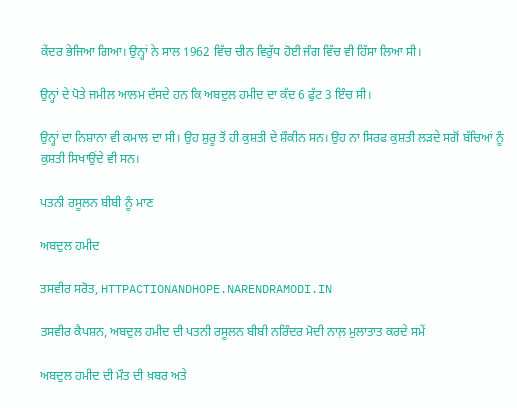ਕੇਂਦਰ ਭੇਜਿਆ ਗਿਆ। ਉਨ੍ਹਾਂ ਨੇ ਸਾਲ 1962 ਵਿੱਚ ਚੀਨ ਵਿਰੁੱਧ ਹੋਈ ਜੰਗ ਵਿੱਚ ਵੀ ਹਿੱਸਾ ਲਿਆ ਸੀ।

ਉਨ੍ਹਾਂ ਦੇ ਪੋਤੇ ਜਮੀਲ ਆਲਮ ਦੱਸਦੇ ਹਨ ਕਿ ਅਬਦੁਲ ਹਮੀਦ ਦਾ ਕੱਦ 6 ਫੁੱਟ 3 ਇੰਚ ਸੀ।

ਉਨ੍ਹਾਂ ਦਾ ਨਿਸ਼ਾਨਾ ਵੀ ਕਮਾਲ ਦਾ ਸੀ। ਉਹ ਸ਼ੁਰੂ ਤੋਂ ਹੀ ਕੁਸ਼ਤੀ ਦੇ ਸ਼ੌਕੀਨ ਸਨ। ਉਹ ਨਾ ਸਿਰਫ ਕੁਸ਼ਤੀ ਲੜਦੇ ਸਗੋਂ ਬੱਚਿਆਂ ਨੂੰ ਕੁਸ਼ਤੀ ਸਿਖਾਉਂਦੇ ਵੀ ਸਨ।

ਪਤਨੀ ਰਸੂਲਨ ਬੀਬੀ ਨੂੰ ਮਾਣ

ਅਬਦੁਲ ਹਮੀਦ

ਤਸਵੀਰ ਸਰੋਤ, HTTPACTIONANDHOPE.NARENDRAMODI.IN

ਤਸਵੀਰ ਕੈਪਸ਼ਨ, ਅਬਦੁਲ ਹਮੀਦ ਦੀ ਪਤਨੀ ਰਸੂਲਨ ਬੀਬੀ ਨਰਿੰਦਰ ਮੋਦੀ ਨਾਲ਼ ਮੁਲਾਤਾਤ ਕਰਦੇ ਸਮੇਂ

ਅਬਦੁਲ ਹਮੀਦ ਦੀ ਮੌਤ ਦੀ ਖ਼ਬਰ ਅਤੇ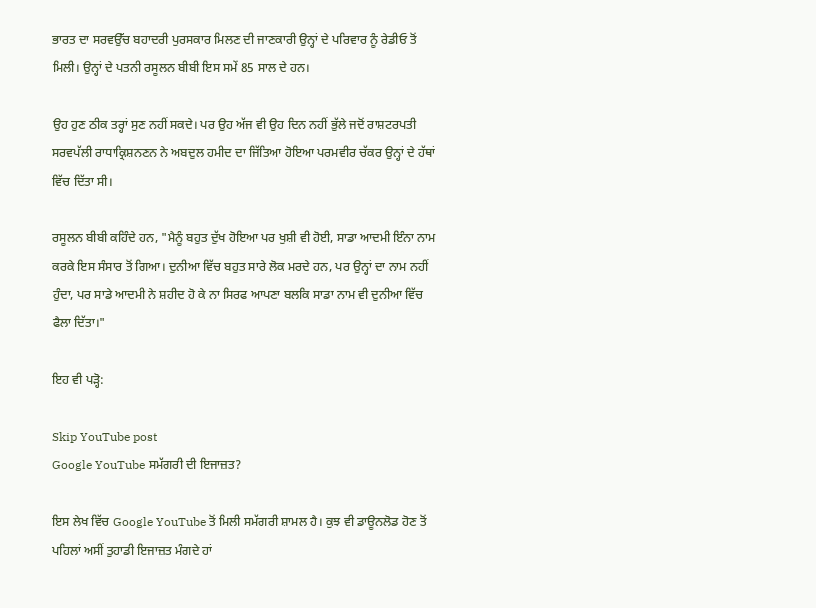ਭਾਰਤ ਦਾ ਸਰਵਉੱਚ ਬਹਾਦਰੀ ਪੁਰਸਕਾਰ ਮਿਲਣ ਦੀ ਜਾਣਕਾਰੀ ਉਨ੍ਹਾਂ ਦੇ ਪਰਿਵਾਰ ਨੂੰ ਰੇਡੀਓ ਤੋਂ ਮਿਲੀ। ਉਨ੍ਹਾਂ ਦੇ ਪਤਨੀ ਰਸੂਲਨ ਬੀਬੀ ਇਸ ਸਮੇਂ 85 ਸਾਲ ਦੇ ਹਨ।

ਉਹ ਹੁਣ ਠੀਕ ਤਰ੍ਹਾਂ ਸੁਣ ਨਹੀਂ ਸਕਦੇ। ਪਰ ਉਹ ਅੱਜ ਵੀ ਉਹ ਦਿਨ ਨਹੀਂ ਭੁੱਲੇ ਜਦੋਂ ਰਾਸ਼ਟਰਪਤੀ ਸਰਵਪੱਲੀ ਰਾਧਾਕ੍ਰਿਸ਼ਨਣਨ ਨੇ ਅਬਦੁਲ ਹਮੀਦ ਦਾ ਜਿੱਤਿਆ ਹੋਇਆ ਪਰਮਵੀਰ ਚੱਕਰ ਉਨ੍ਹਾਂ ਦੇ ਹੱਥਾਂ ਵਿੱਚ ਦਿੱਤਾ ਸੀ।

ਰਸੂਲਨ ਬੀਬੀ ਕਹਿੰਦੇ ਹਨ, "ਮੈਨੂੰ ਬਹੁਤ ਦੁੱਖ ਹੋਇਆ ਪਰ ਖੁਸ਼ੀ ਵੀ ਹੋਈ, ਸਾਡਾ ਆਦਮੀ ਇੰਨਾ ਨਾਮ ਕਰਕੇ ਇਸ ਸੰਸਾਰ ਤੋਂ ਗਿਆ। ਦੁਨੀਆ ਵਿੱਚ ਬਹੁਤ ਸਾਰੇ ਲੋਕ ਮਰਦੇ ਹਨ, ਪਰ ਉਨ੍ਹਾਂ ਦਾ ਨਾਮ ਨਹੀਂ ਹੁੰਦਾ, ਪਰ ਸਾਡੇ ਆਦਮੀ ਨੇ ਸ਼ਹੀਦ ਹੋ ਕੇ ਨਾ ਸਿਰਫ ਆਪਣਾ ਬਲਕਿ ਸਾਡਾ ਨਾਮ ਵੀ ਦੁਨੀਆ ਵਿੱਚ ਫੈਲਾ ਦਿੱਤਾ।"

ਇਹ ਵੀ ਪੜ੍ਹੋ:

Skip YouTube post
Google YouTube ਸਮੱਗਰੀ ਦੀ ਇਜਾਜ਼ਤ?

ਇਸ ਲੇਖ ਵਿੱਚ Google YouTube ਤੋਂ ਮਿਲੀ ਸਮੱਗਰੀ ਸ਼ਾਮਲ ਹੈ। ਕੁਝ ਵੀ ਡਾਊਨਲੋਡ ਹੋਣ ਤੋਂ ਪਹਿਲਾਂ ਅਸੀਂ ਤੁਹਾਡੀ ਇਜਾਜ਼ਤ ਮੰਗਦੇ ਹਾਂ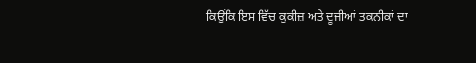ਕਿਉਂਕਿ ਇਸ ਵਿੱਚ ਕੁਕੀਜ਼ ਅਤੇ ਦੂਜੀਆਂ ਤਕਨੀਕਾਂ ਦਾ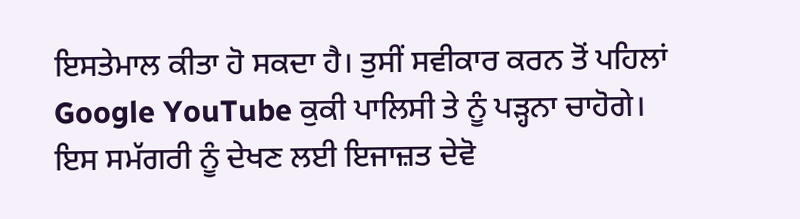ਇਸਤੇਮਾਲ ਕੀਤਾ ਹੋ ਸਕਦਾ ਹੈ। ਤੁਸੀਂ ਸਵੀਕਾਰ ਕਰਨ ਤੋਂ ਪਹਿਲਾਂ Google YouTube ਕੁਕੀ ਪਾਲਿਸੀ ਤੇ ਨੂੰ ਪੜ੍ਹਨਾ ਚਾਹੋਗੇ। ਇਸ ਸਮੱਗਰੀ ਨੂੰ ਦੇਖਣ ਲਈ ਇਜਾਜ਼ਤ ਦੇਵੋ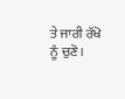ਤੇ ਜਾਰੀ ਰੱਖੋ ਨੂੰ ਚੁਣੋ।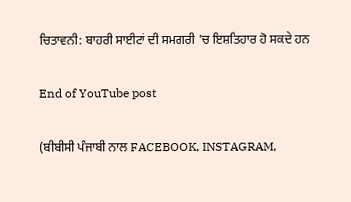ਚਿਤਾਵਨੀ: ਬਾਹਰੀ ਸਾਈਟਾਂ ਦੀ ਸਮਗਰੀ 'ਚ ਇਸ਼ਤਿਹਾਰ ਹੋ ਸਕਦੇ ਹਨ

End of YouTube post

(ਬੀਬੀਸੀ ਪੰਜਾਬੀ ਨਾਲ FACEBOOK, INSTAGRAM,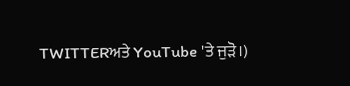TWITTERਅਤੇ YouTube 'ਤੇ ਜੁੜੋ।)